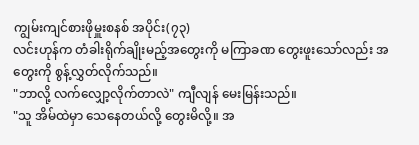ကျွမ်းကျင်စားဖိုမှူးစနစ် အပိုင်း(၇၃)
လင်းဟုန်က တံခါးရိုက်ချိုးမည့်အတွေးကို မကြာခဏ တွေးဖူးသော်လည်း အတွေးကို စွန့်လွှတ်လိုက်သည်။
"ဘာလို့ လက်လျှော့လိုက်တာလဲ" ကျီလျန် မေးမြန်းသည်။
"သူ အိမ်ထဲမှာ သေနေတယ်လို့ တွေးမိလို့။ အ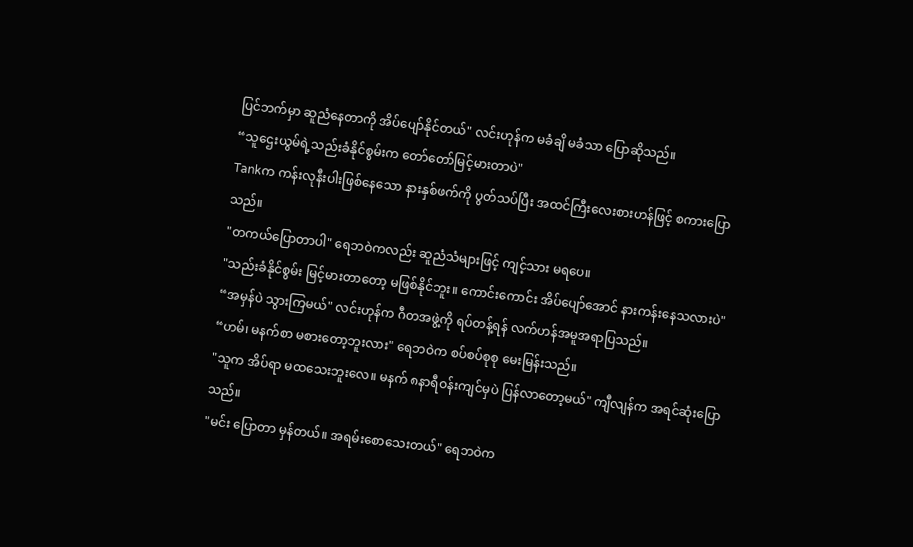ပြင်ဘက်မှာ ဆူညံနေတာကို အိပ်ပျော်နိုင်တယ်" လင်းဟုန်က မခံချိ မခံသာ ပြောဆိုသည်။
“သူဌေးယွမ်ရဲ့သည်းခံနိုင်စွမ်းက တော်တော်မြင့်မားတာပဲ"
Tankက ကန်းလုနီးပါးဖြစ်နေသော နားနှစ်ဖက်ကို ပွတ်သပ်ပြီး အထင်ကြီးလေးစားဟန်ဖြင့် စကားပြောသည်။
"တကယ်ပြောတာပါ" ရေဘဝဲကလည်း ဆူညံသံများဖြင့် ကျင့်သား မရပေ။
"သည်းခံနိုင်စွမ်း မြင့်မားတာတော့ မဖြစ်နိုင်ဘူး။ ကောင်းကောင်း အိပ်ပျော်အောင် နားကန်းနေသလားပဲ"
“အမှန်ပဲ သွားကြမယ်" လင်းဟုန်က ဂီတအဖွဲ့ကို ရပ်တန့်ရန် လက်ဟန်အမူအရာပြသည်။
“ဟမ်၊ မနက်စာ မစားတော့ဘူးလား" ရေဘဝဲက စပ်စပ်စုစု မေးမြန်းသည်။
"သူက အိပ်ရာ မထသေးဘူးလေ။ မနက် ၈နာရီဝန်းကျင်မှပဲ ပြန်လာတော့မယ်" ကျီလျန်က အရင်ဆုံးပြောသည်။
"မင်း ပြောတာ မှန်တယ်။ အရမ်းစောသေးတယ်" ရေဘဝဲက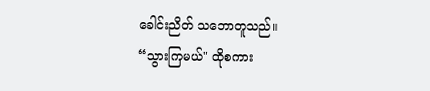ခေါင်းညိတ် သဘောတူသည်။
“သွားကြမယ်" ထိုစကား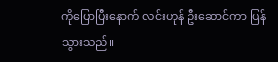ကိုပြောပြီးနောက် လင်းဟုန် ဦးဆောင်ကာ ပြန်သွားသည်။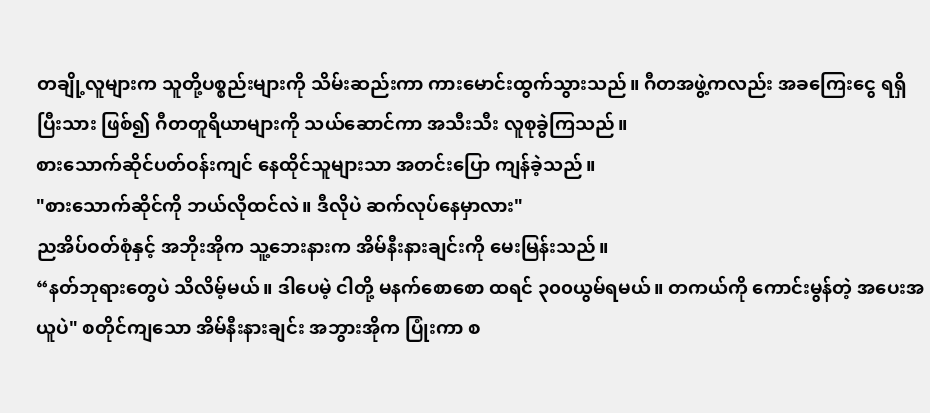တချို့လူများက သူတို့ပစ္စည်းများကို သိမ်းဆည်းကာ ကားမောင်းထွက်သွားသည်။ ဂီတအဖွဲ့ကလည်း အခကြေးငွေ ရရှိပြီးသား ဖြစ်၍ ဂီတတူရိယာများကို သယ်ဆောင်ကာ အသီးသီး လူစုခွဲကြသည်။
စားသောက်ဆိုင်ပတ်ဝန်းကျင် နေထိုင်သူများသာ အတင်းပြော ကျန်ခဲ့သည်။
"စားသောက်ဆိုင်ကို ဘယ်လိုထင်လဲ။ ဒီလိုပဲ ဆက်လုပ်နေမှာလား"
ညအိပ်ဝတ်စုံနှင့် အဘိုးအိုက သူ့ဘေးနားက အိမ်နီးနားချင်းကို မေးမြန်းသည်။
“နတ်ဘုရားတွေပဲ သိလိမ့်မယ်။ ဒါပေမဲ့ ငါတို့ မနက်စောစော ထရင် ၃၀၀ယွမ်ရမယ်။ တကယ်ကို ကောင်းမွန်တဲ့ အပေးအယူပဲ" စတိုင်ကျသော အိမ်နီးနားချင်း အဘွားအိုက ပြုံးကာ စ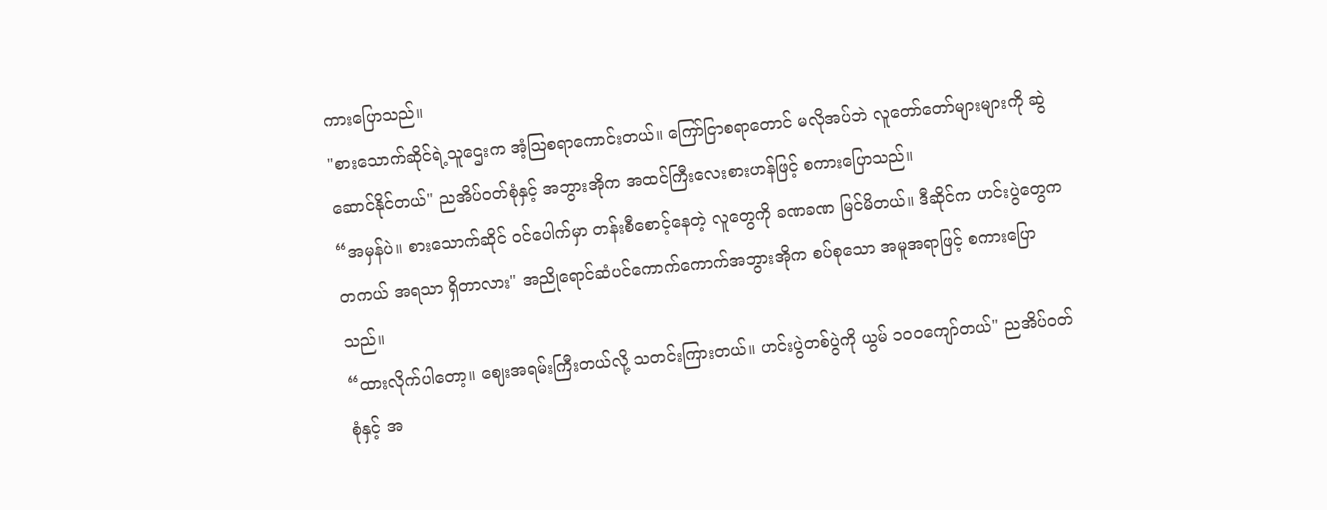ကားပြောသည်။
"စားသောက်ဆိုင်ရဲ့သူဌေးက အံ့ဩစရာကောင်းတယ်။ ကြော်ငြာစရာတောင် မလိုအပ်ဘဲ လူတော်တော်များများကို ဆွဲဆောင်နိုင်တယ်" ညအိပ်ဝတ်စုံနှင့် အဘွားအိုက အထင်ကြီးလေးစားဟန်ဖြင့် စကားပြောသည်။
“အမှန်ပဲ။ စားသောက်ဆိုင် ဝင်ပေါက်မှာ တန်းစီစောင့်နေတဲ့ လူတွေကို ခဏခဏ မြင်မိတယ်။ ဒီဆိုင်က ဟင်းပွဲတွေက တကယ် အရသာ ရှိတာလား" အညိုရောင်ဆံပင်ကောက်ကောက်အဘွားအိုက စပ်စုသော အမူအရာဖြင့် စကားပြောသည်။
“ထားလိုက်ပါတော့။ ဈေးအရမ်းကြီးတယ်လို့ သတင်းကြားတယ်။ ဟင်းပွဲတစ်ပွဲကို ယွမ် ၁၀၀ကျော်တယ်" ညအိပ်ဝတ်စုံနှင့် အ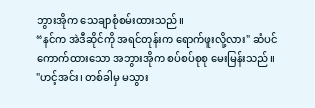ဘွားအိုက သေချာစုံစမ်းထားသည်။
“နင်က အဲဒီဆိုင်ကို အရင်တုန်းက ရောက်ဖူးလို့လား" ဆံပင်ကောက်ထားသော အဘွားအိုက စပ်စပ်စုစု မေးမြန်းသည်။
"ဟင့်အင်း၊ တစ်ခါမှ မသွား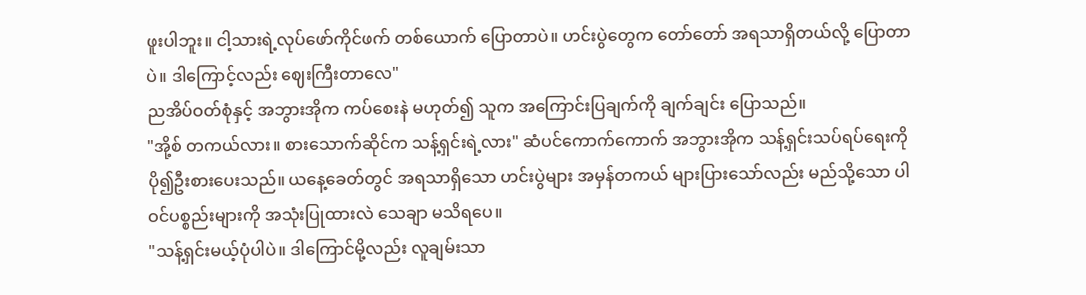ဖူးပါဘူး။ ငါ့သားရဲ့လုပ်ဖော်ကိုင်ဖက် တစ်ယောက် ပြောတာပဲ။ ဟင်းပွဲတွေက တော်တော် အရသာရှိတယ်လို့ ပြောတာပဲ။ ဒါကြောင့်လည်း ဈေးကြီးတာလေ"
ညအိပ်ဝတ်စုံနှင့် အဘွားအိုက ကပ်စေးနဲ မဟုတ်၍ သူက အကြောင်းပြချက်ကို ချက်ချင်း ပြောသည်။
"အို့စ် တကယ်လား။ စားသောက်ဆိုင်က သန့်ရှင်းရဲ့လား" ဆံပင်ကောက်ကောက် အဘွားအိုက သန့်ရှင်းသပ်ရပ်ရေးကို ပို၍ဦးစားပေးသည်။ ယနေ့ခေတ်တွင် အရသာရှိသော ဟင်းပွဲများ အမှန်တကယ် များပြားသော်လည်း မည်သို့သော ပါဝင်ပစ္စည်းများကို အသုံးပြုထားလဲ သေချာ မသိရပေ။
"သန့်ရှင်းမယ့်ပုံပါပဲ။ ဒါကြောင်မို့လည်း လူချမ်းသာ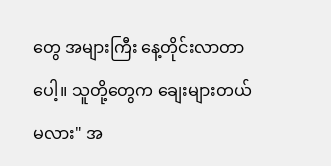တွေ အများကြီး နေ့တိုင်းလာတာပေါ့။ သူတို့တွေက ချေးများတယ်မလား" အ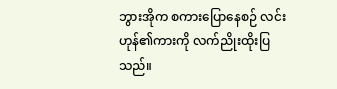ဘွားအိုက စကားပြောနေစဉ် လင်းဟုန်၏ကားကို လက်ညိုးထိုးပြသည်။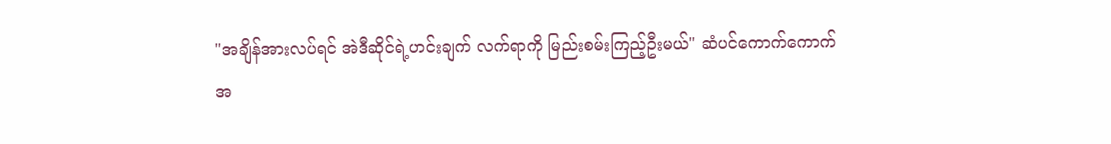"အချိန်အားလပ်ရင် အဲဒီဆိုင်ရဲ့ဟင်းချက် လက်ရာကို မြည်းစမ်းကြည့်ဦးမယ်" ဆံပင်ကောက်ကောက် အ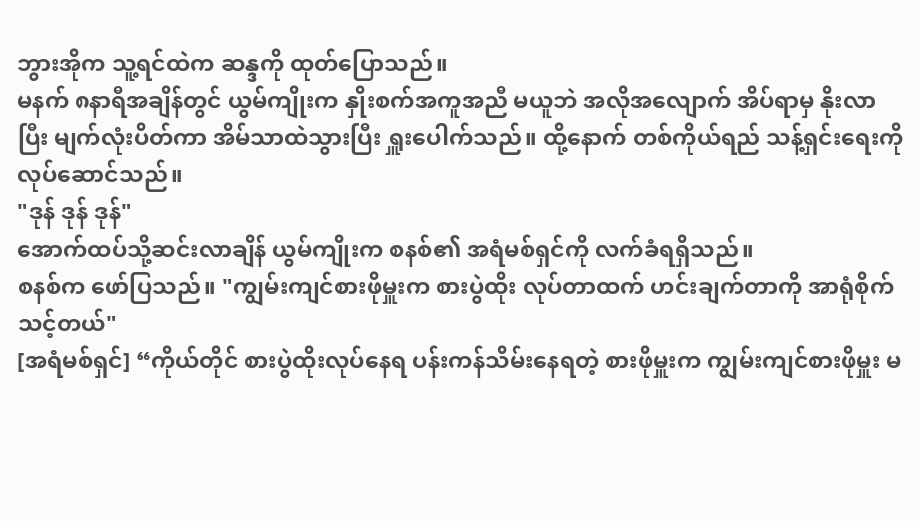ဘွားအိုက သူ့ရင်ထဲက ဆန္ဒကို ထုတ်ပြောသည်။
မနက် ၈နာရီအချိန်တွင် ယွမ်ကျိုးက နှိုးစက်အကူအညီ မယူဘဲ အလိုအလျောက် အိပ်ရာမှ နိုးလာပြီး မျက်လုံးပိတ်ကာ အိမ်သာထဲသွားပြီး ရှူးပေါက်သည်။ ထို့နောက် တစ်ကိုယ်ရည် သန့်ရှင်းရေးကို လုပ်ဆောင်သည်။
"ဒုန် ဒုန် ဒုန်"
အောက်ထပ်သို့ဆင်းလာချိန် ယွမ်ကျိုးက စနစ်၏ အရံမစ်ရှင်ကို လက်ခံရရှိသည်။
စနစ်က ဖော်ပြသည်။ "ကျွမ်းကျင်စားဖိုမှူးက စားပွဲထိုး လုပ်တာထက် ဟင်းချက်တာကို အာရုံစိုက်သင့်တယ်"
[အရံမစ်ရှင်] “ကိုယ်တိုင် စားပွဲထိုးလုပ်နေရ ပန်းကန်သိမ်းနေရတဲ့ စားဖိုမှူးက ကျွမ်းကျင်စားဖိုမှူး မ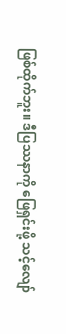ဖြစ်ထိုက်ဘူး။ ဒီပြဿနာကို ဖြေရှင်းဖို့ သင့်လျော်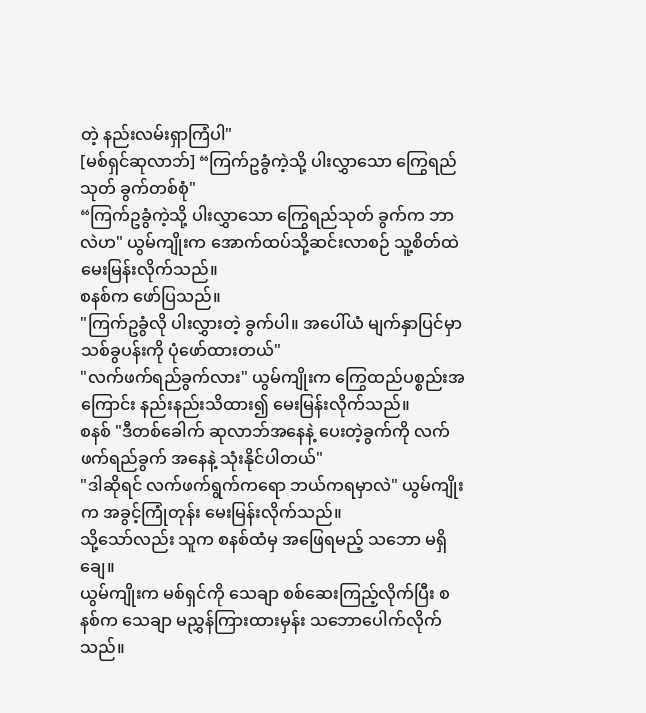တဲ့ နည်းလမ်းရှာကြံပါ"
[မစ်ရှင်ဆုလာဘ်] “ကြက်ဥခွံကဲ့သို့ ပါးလွှာသော ကြွေရည်သုတ် ခွက်တစ်စုံ"
“ကြက်ဥခွံကဲ့သို့ ပါးလွှာသော ကြွေရည်သုတ် ခွက်က ဘာလဲဟ" ယွမ်ကျိုးက အောက်ထပ်သို့ဆင်းလာစဉ် သူ့စိတ်ထဲ မေးမြန်းလိုက်သည်။
စနစ်က ဖော်ပြသည်။
"ကြက်ဥခွံလို ပါးလွှားတဲ့ ခွက်ပါ။ အပေါ်ယံ မျက်နှာပြင်မှာ သစ်ခွပန်းကို ပုံဖော်ထားတယ်"
"လက်ဖက်ရည်ခွက်လား" ယွမ်ကျိုးက ကြွေထည်ပစ္စည်းအကြောင်း နည်းနည်းသိထား၍ မေးမြန်းလိုက်သည်။
စနစ် "ဒီတစ်ခေါက် ဆုလာဘ်အနေနဲ့ ပေးတဲ့ခွက်ကို လက်ဖက်ရည်ခွက် အနေနဲ့ သုံးနိုင်ပါတယ်"
"ဒါဆိုရင် လက်ဖက်ရွက်ကရော ဘယ်ကရမှာလဲ" ယွမ်ကျိုးက အခွင့်ကြုံတုန်း မေးမြန်းလိုက်သည်။
သို့သော်လည်း သူက စနစ်ထံမှ အဖြေရမည့် သဘော မရှိချေ။
ယွမ်ကျိုးက မစ်ရှင်ကို သေချာ စစ်ဆေးကြည့်လိုက်ပြီး စနစ်က သေချာ မညွှန်ကြားထားမှန်း သဘောပေါက်လိုက်သည်။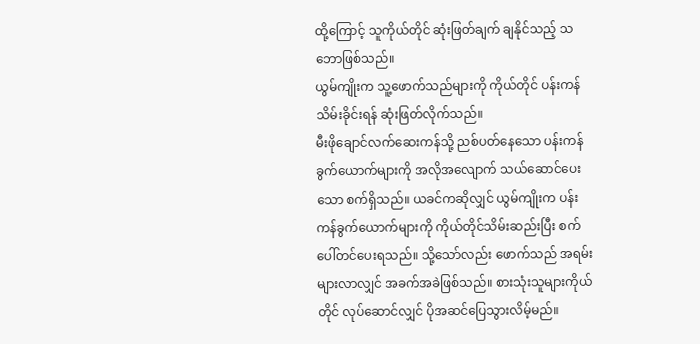ထို့ကြောင့် သူကိုယ်တိုင် ဆုံးဖြတ်ချက် ချနိုင်သည့် သဘောဖြစ်သည်။
ယွမ်ကျိုးက သူ့ဖောက်သည်များကို ကိုယ်တိုင် ပန်းကန်သိမ်းခိုင်းရန် ဆုံးဖြတ်လိုက်သည်။
မီးဖိုချောင်လက်ဆေးကန်သို့ ညစ်ပတ်နေသော ပန်းကန်ခွက်ယောက်များကို အလိုအလျောက် သယ်ဆောင်ပေးသော စက်ရှိသည်။ ယခင်ကဆိုလျှင် ယွမ်ကျိုးက ပန်းကန်ခွက်ယောက်များကို ကိုယ်တိုင်သိမ်းဆည်းပြီး စက်ပေါ်တင်ပေးရသည်။ သို့သော်လည်း ဖောက်သည် အရမ်းများလာလျှင် အခက်အခဲဖြစ်သည်။ စားသုံးသူများကိုယ်တိုင် လုပ်ဆောင်လျှင် ပိုအဆင်ပြေသွားလိမ့်မည်။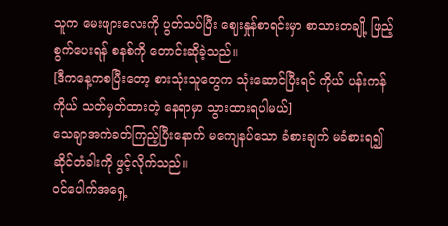သူက မေးဖျားလေးကို ပွတ်သပ်ပြီး ဈေးနှုန်စာရင်းမှာ စာသားတချို့ ဖြည့်စွက်ပေးရန် စနစ်ကို တောင်းဆိုခဲ့သည်။
[ဒီကနေ့ကစပြီးတော့ စားသုံးသူတွေက သုံးဆောင်ပြီးရင် ကိုယ် ပန်းကန်ကိုယ် သတ်မှတ်ထားတဲ့ နေရာမှာ သွားထားရပါမယ်]
သေချာအကဲခတ်ကြည့်ပြီးနောက် မကျေနပ်သော ခံစားချက် မခံစားရ၍ ဆိုင်တံခါးကို ဖွင့်လိုက်သည်။
ဝင်ပေါက်အရှေ့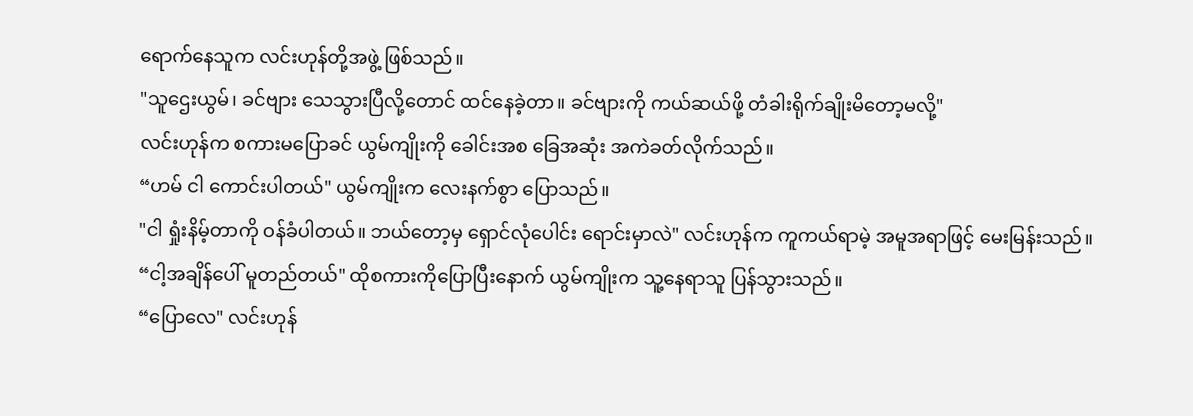ရောက်နေသူက လင်းဟုန်တို့အဖွဲ့ ဖြစ်သည်။
"သူဌေးယွမ်၊ ခင်ဗျား သေသွားပြီလို့တောင် ထင်နေခဲ့တာ။ ခင်ဗျားကို ကယ်ဆယ်ဖို့ တံခါးရိုက်ချိုးမိတော့မလို့"
လင်းဟုန်က စကားမပြောခင် ယွမ်ကျိုးကို ခေါင်းအစ ခြေအဆုံး အကဲခတ်လိုက်သည်။
“ဟမ် ငါ ကောင်းပါတယ်" ယွမ်ကျိုးက လေးနက်စွာ ပြောသည်။
"ငါ ရှုံးနိမ့်တာကို ဝန်ခံပါတယ်။ ဘယ်တော့မှ ရှောင်လုံပေါင်း ရောင်းမှာလဲ" လင်းဟုန်က ကူကယ်ရာမဲ့ အမူအရာဖြင့် မေးမြန်းသည်။
“ငါ့အချိန်ပေါ် မူတည်တယ်" ထိုစကားကိုပြောပြီးနောက် ယွမ်ကျိုးက သူ့နေရာသူ ပြန်သွားသည်။
“ပြောလေ" လင်းဟုန်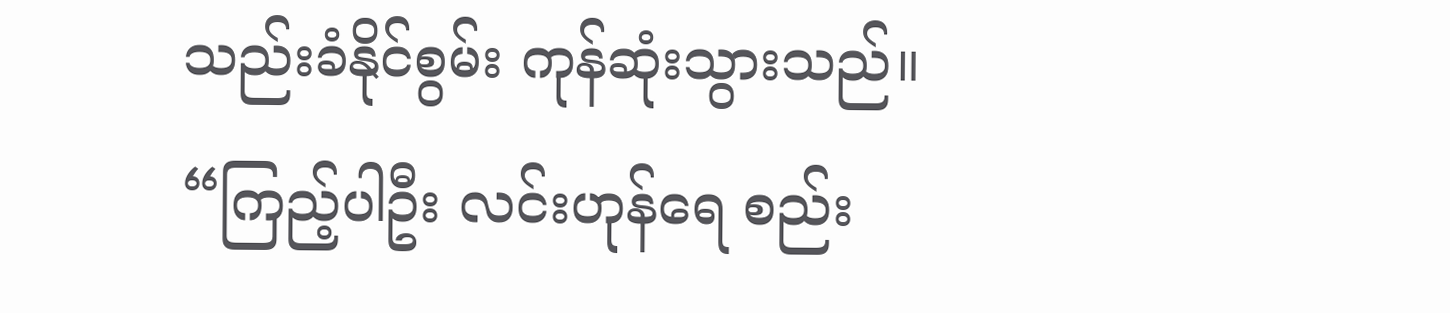သည်းခံနိုင်စွမ်း ကုန်ဆုံးသွားသည်။
“ကြည့်ပါဦး လင်းဟုန်ရေ စည်း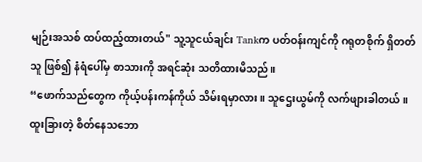မျဉ်းအသစ် ထပ်ထည့်ထားတယ်" သူ့သူငယ်ချင်း Tankက ပတ်ဝန်းကျင်ကို ဂရုတစိုက် ရှိတတ်သူ ဖြစ်၍ နံရံပေါ်မှ စာသားကို အရင်ဆုံး သတိထားမိသည်။
“ဖောက်သည်တွေက ကိုယ့်ပန်းကန်ကိုယ် သိမ်းရမှာလား။ သူဌေးယွမ်ကို လက်ဖျားခါတယ်။ ထူးခြားတဲ့ စိတ်နေသဘော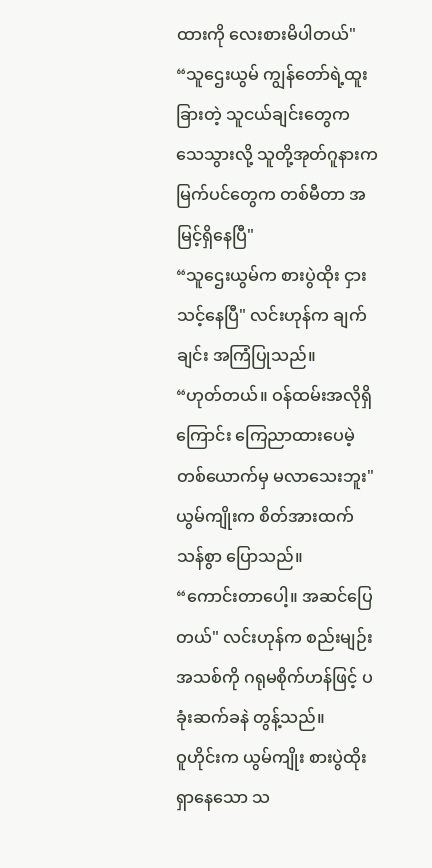ထားကို လေးစားမိပါတယ်"
“သူဌေးယွမ် ကျွန်တော်ရဲ့ထူးခြားတဲ့ သူငယ်ချင်းတွေက သေသွားလို့ သူတို့အုတ်ဂူနားက မြက်ပင်တွေက တစ်မီတာ အမြင့်ရှိနေပြီ"
“သူဌေးယွမ်က စားပွဲထိုး ငှားသင့်နေပြီ" လင်းဟုန်က ချက်ချင်း အကြံပြုသည်။
“ဟုတ်တယ်။ ဝန်ထမ်းအလိုရှိကြောင်း ကြေညာထားပေမဲ့ တစ်ယောက်မှ မလာသေးဘူး" ယွမ်ကျိုးက စိတ်အားထက်သန်စွာ ပြောသည်။
“ကောင်းတာပေါ့။ အဆင်ပြေတယ်" လင်းဟုန်က စည်းမျဉ်းအသစ်ကို ဂရုမစိုက်ဟန်ဖြင့် ပခုံးဆက်ခနဲ တွန့်သည်။
ဝူဟိုင်းက ယွမ်ကျိုး စားပွဲထိုးရှာနေသော သ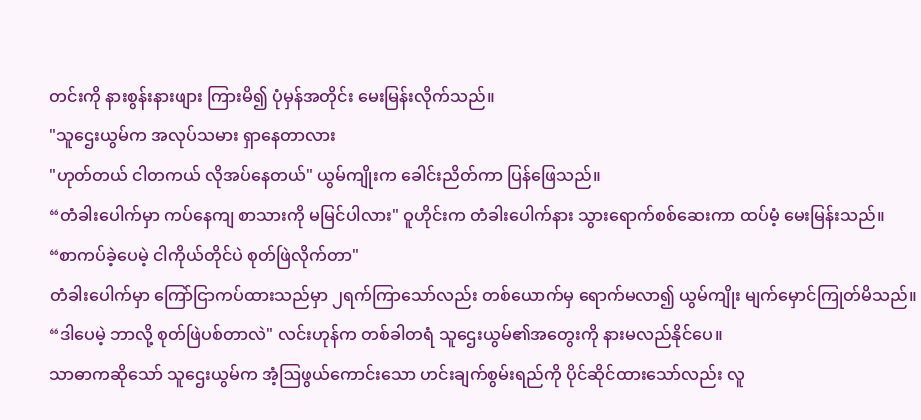တင်းကို နားစွန်းနားဖျား ကြားမိ၍ ပုံမှန်အတိုင်း မေးမြန်းလိုက်သည်။
"သူဌေးယွမ်က အလုပ်သမား ရှာနေတာလား
"ဟုတ်တယ် ငါတကယ် လိုအပ်နေတယ်" ယွမ်ကျိုးက ခေါင်းညိတ်ကာ ပြန်ဖြေသည်။
“တံခါးပေါက်မှာ ကပ်နေကျ စာသားကို မမြင်ပါလား" ဝူဟိုင်းက တံခါးပေါက်နား သွားရောက်စစ်ဆေးကာ ထပ်မံ့ မေးမြန်းသည်။
“စာကပ်ခဲ့ပေမဲ့ ငါကိုယ်တိုင်ပဲ စုတ်ဖြဲလိုက်တာ"
တံခါးပေါက်မှာ ကြော်ငြာကပ်ထားသည်မှာ ၂ရက်ကြာသော်လည်း တစ်ယောက်မှ ရောက်မလာ၍ ယွမ်ကျိုး မျက်မှောင်ကြုတ်မိသည်။
“ဒါပေမဲ့ ဘာလို့ စုတ်ဖြဲပစ်တာလဲ" လင်းဟုန်က တစ်ခါတရံ သူဌေးယွမ်၏အတွေးကို နားမလည်နိုင်ပေ။
သာဓာကဆိုသော် သူဌေးယွမ်က အံ့ဩဖွယ်ကောင်းသော ဟင်းချက်စွမ်းရည်ကို ပိုင်ဆိုင်ထားသော်လည်း လူ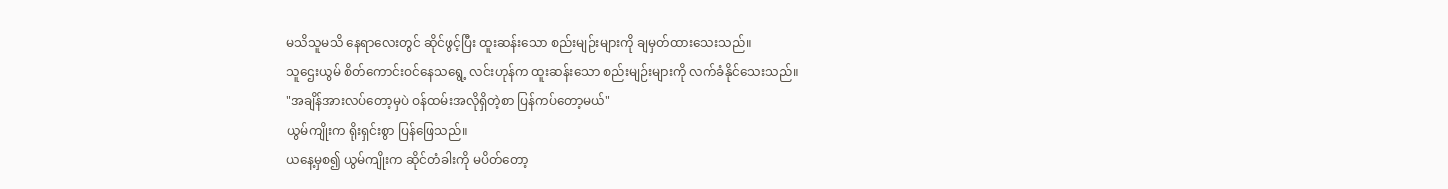မသိသူမသိ နေရာလေးတွင် ဆိုင်ဖွင့်ပြီး ထူးဆန်းသော စည်းမျဉ်းများကို ချမှတ်ထားသေးသည်။
သူဌေးယွမ် စိတ်ကောင်းဝင်နေသရွေ့ လင်းဟုန်က ထူးဆန်းသော စည်းမျဉ်းများကို လက်ခံနိုင်သေးသည်။
"အချိန်အားလပ်တော့မှပဲ ဝန်ထမ်းအလိုရှိတဲ့စာ ပြန်ကပ်တော့မယ်"
ယွမ်ကျိုးက ရိုးရှင်းစွာ ပြန်ဖြေသည်။
ယနေ့မှစ၍ ယွမ်ကျိုးက ဆိုင်တံခါးကို မပိတ်တော့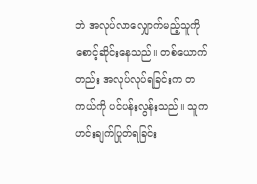ဘဲ အလုပ်လာလျှောက်မည့်သူကို စောင့်ဆိုင်းနေသည်။ တစ်ယောက်တည်း အလုပ်လုပ်ရခြင်းက တကယ်ကို ပင်ပန်းလွန်းသည်။ သူက ဟင်းချက်ပြုတ်ရခြင်း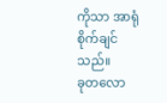ကိုသာ အာရုံစိုက်ချင်သည်။
ခုတလော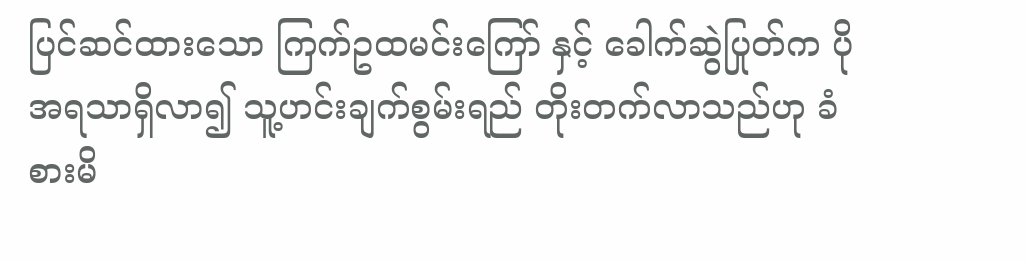ပြင်ဆင်ထားသော ကြက်ဥထမင်းကြော် နှင့် ခေါက်ဆွဲပြုတ်က ပိုအရသာရှိလာ၍ သူ့ဟင်းချက်စွမ်းရည် တိုးတက်လာသည်ဟု ခံစားမိ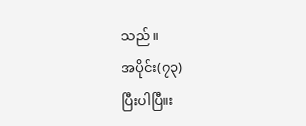သည်။
အပိုင်း(၇၃)
ပြီးပါပြီ။း